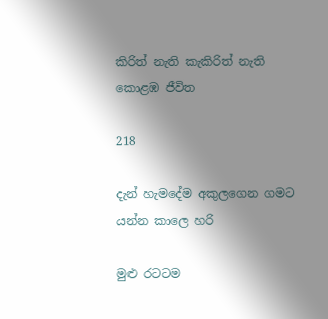කිරිත් නැති කැකිරිත් නැති කොළඹ ජීවිත

218

දැන් හැමදේම අකුලගෙන ගමට යන්න කාලෙ හරි

මුළු රටටම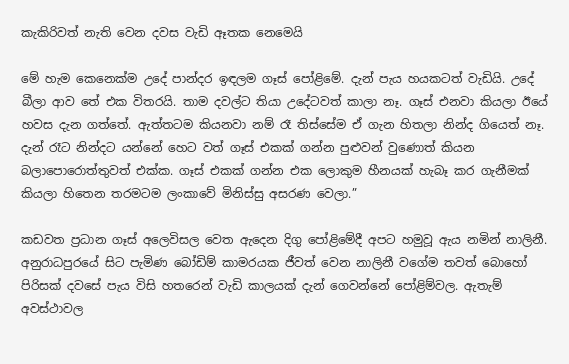කැකිරිවත් නැති වෙන දවස වැඩි ඈතක නෙමෙයි

මේ හැම කෙනෙක්ම උදේ පාන්දර ඉඳලම ගෑස් පෝළිමේ. දැන් පැය හයකටත් වැඩියි. උදේ බීලා ආව තේ එක විතරයි. තාම දවල්ට තියා උදේටවත් කාලා නෑ. ගෑස් එනවා කියලා ඊයේ හවස දැන ගත්තේ. ඇත්තටම කියනවා නම් රෑ තිස්සේම ඒ ගැන හිතලා නින්ද ගියෙත් නෑ. දැන් රෑට නින්දට යන්නේ හෙට වත් ගෑස් එකක් ගන්න පුළුවන් වුණොත් කියන බලාපොරොත්තුවත් එක්ක. ගෑස් එකක් ගන්න එක ලොකුම හීනයක් හැබෑ කර ගැනීමක් කියලා හිතෙන තරමටම ලංකාවේ මිනිස්සු අසරණ වෙලා.”

කඩවත ප්‍රධාන ගෑස් අලෙවිසල වෙත ඇදෙන දිගු පෝළිමේදී අපට හමුවූ ඇය නමින් නාලිනී. අනුරාධපුරයේ සිට පැමිණ බෝඩිම් කාමරයක ජීවත් වෙන නාලිනී වගේම තවත් බොහෝ පිරිසක් දවසේ පැය විසි හතරෙන් වැඩි කාලයක් දැන් ගෙවන්නේ පෝළිම්වල. ඇතැම් අවස්ථාවල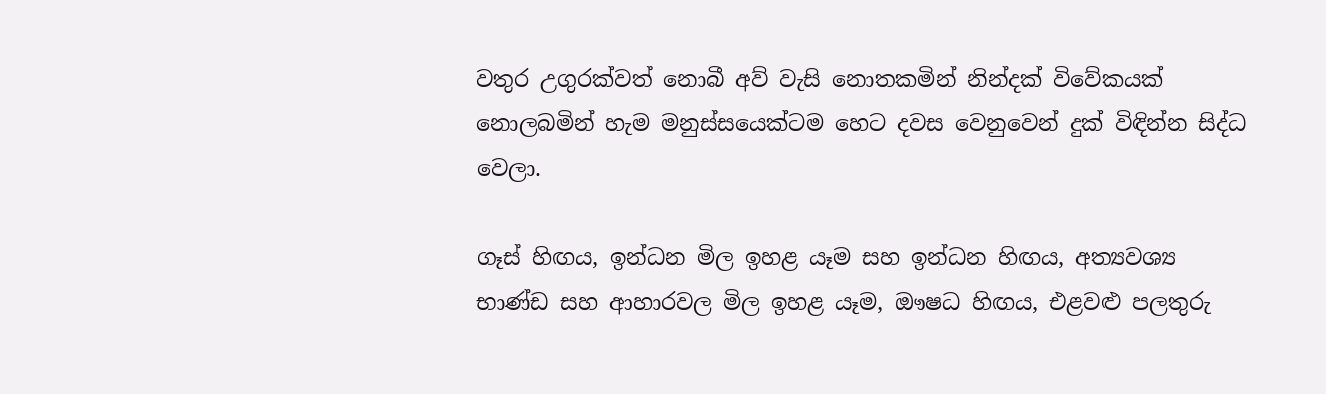වතුර උගුරක්වත් නොබී අව් වැසි නොතකමින් නින්දක් විවේකයක් නොලබමින් හැම මනුස්සයෙක්ටම හෙට දවස වෙනුවෙන් දුක් විඳින්න සිද්ධ වෙලා.

ගෑස් හිඟය, ඉන්ධන මිල ඉහළ යෑම සහ ඉන්ධන හිඟය, අත්‍යවශ්‍ය භාණ්ඩ සහ ආහාරවල මිල ඉහළ යෑම, ඖෂධ හිඟය, එළවළු පලතුරු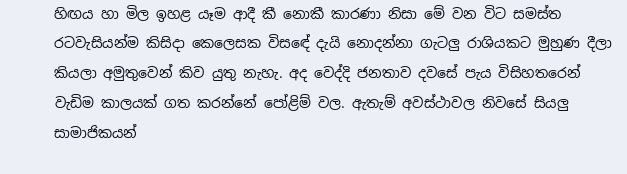හිඟය හා මිල ඉහළ යෑම ආදී කී නොකී කාරණා නිසා මේ වන විට සමස්ත රටවැසියන්ම කිසිදා කෙලෙසක විසඳේ දැයි නොදන්නා ගැටලු රාශියකට මුහුණ දීලා කියලා අමුතුවෙන් කිව යුතු නැහැ. අද වෙද්දි ජනතාව දවසේ පැය විසිහතරෙන් වැඩිම කාලයක් ගත කරන්නේ පෝළිම් වල. ඇතැම් අවස්ථාවල නිවසේ සියලු සාමාජිකයන්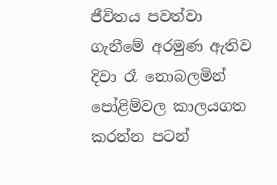ජීවිතය පවත්වා ගැනීමේ අරමුණ ඇතිව දිවා රෑ නොබලමින් පෝළිම්වල කාලයගත කරන්න පටන්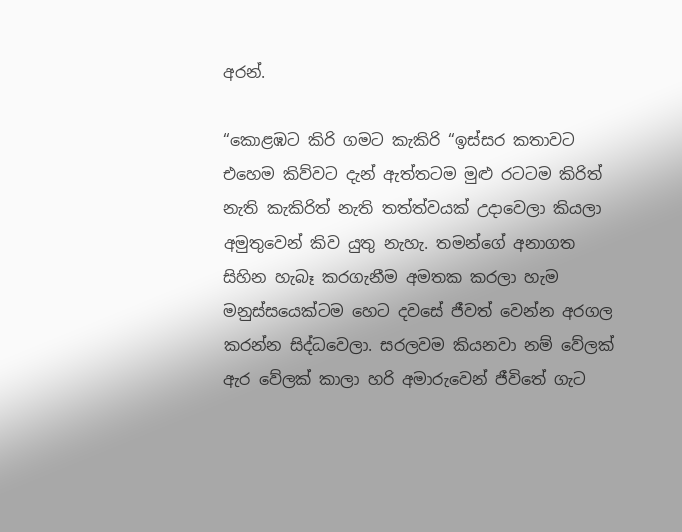අරන්.

“කොළඹට කිරි ගමට කැකිරි “ඉස්සර කතාවට එහෙම කිව්වට දැන් ඇත්තටම මුළු රටටම කිරිත් නැති කැකිරිත් නැති තත්ත්වයක් උදාවෙලා කියලා අමුතුවෙන් කිව යුතු නැහැ. තමන්ගේ අනාගත සිහින හැබෑ කරගැනීම අමතක කරලා හැම මනුස්සයෙක්ටම හෙට දවසේ ජීවත් වෙන්න අරගල කරන්න සිද්ධවෙලා. සරලවම කියනවා නම් වේලක් ඇර වේලක් කාලා හරි අමාරුවෙන් ජීවිතේ ගැට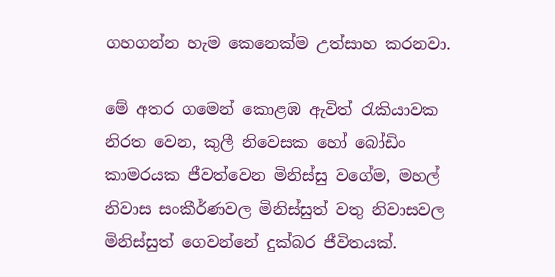ගහගන්න හැම කෙනෙක්ම උත්සාහ කරනවා.

මේ අතර ගමෙන් කොළඹ ඇවිත් රැකියාවක නිරත වෙන, කුලී නිවෙසක හෝ බෝඩිං කාමරයක ජීවත්වෙන මිනිස්සු වගේම, මහල් නිවාස සංකීර්ණවල මිනිස්සුත් වතු නිවාසවල මිනිස්සුත් ගෙවන්නේ දුක්බර ජීවිතයක්.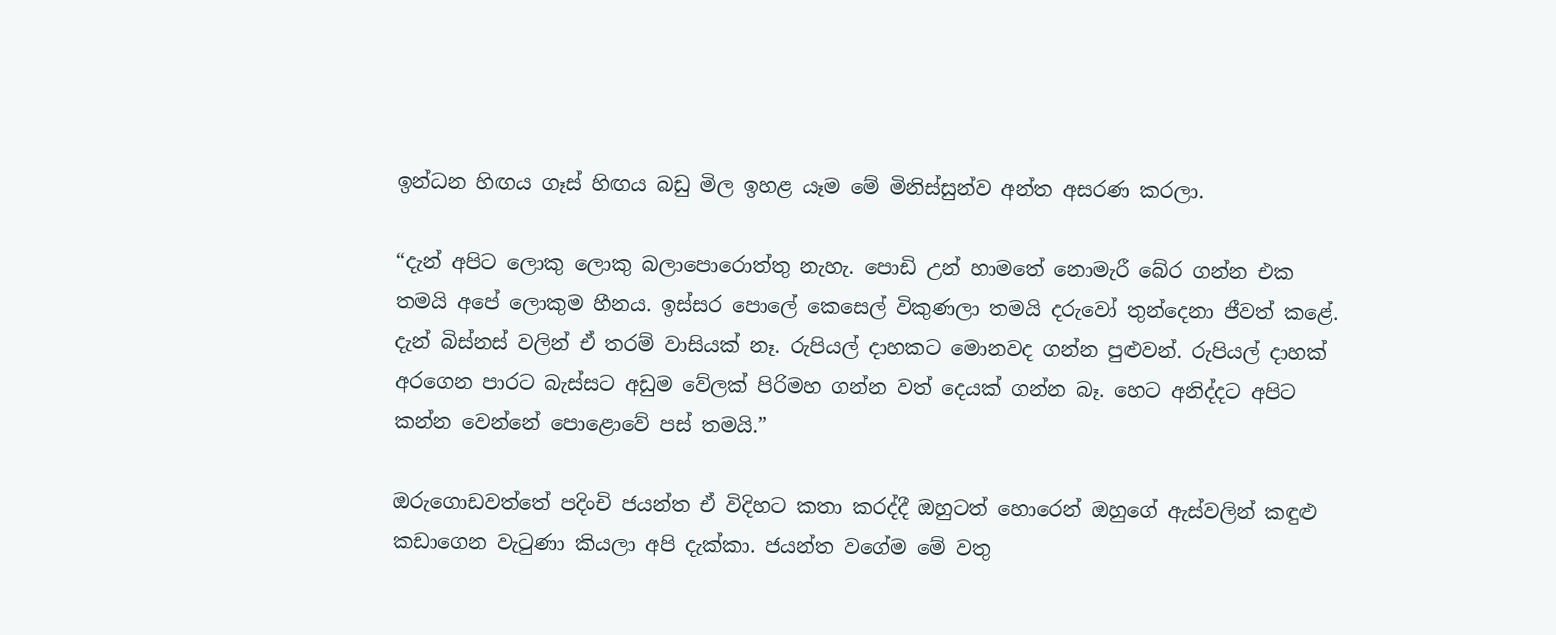ඉන්ධන හිඟය ගෑස් හිඟය බඩු මිල ඉහළ යෑම මේ මිනිස්සුන්ව අන්ත අසරණ කරලා.

“දැන් අපිට ලොකු ලොකු බලාපොරොත්තු නැහැ. පොඩි උන් හාමතේ නොමැරී බේර ගන්න එක තමයි අපේ ලොකුම හීනය. ඉස්සර පොලේ කෙසෙල් විකුණලා තමයි දරුවෝ තුන්දෙනා ජීවත් කළේ. දැන් බිස්නස් වලින් ඒ තරම් වාසියක් නෑ. රුපියල් දාහකට මොනවද ගන්න පුළුවන්. රුපියල් දාහක් අරගෙන පාරට බැස්සට අඩුම වේලක් පිරිමහ ගන්න වත් දෙයක් ගන්න බෑ. හෙට අනිද්දට අපිට කන්න වෙන්නේ පොළොවේ පස් තමයි.”

ඔරුගොඩවත්තේ පදිංචි ජයන්ත ඒ විදිහට කතා කරද්දී ඔහුටත් හොරෙන් ඔහුගේ ඇස්වලින් කඳුළු කඩාගෙන වැටුණා කියලා අපි දැක්කා. ජයන්ත වගේම මේ වතු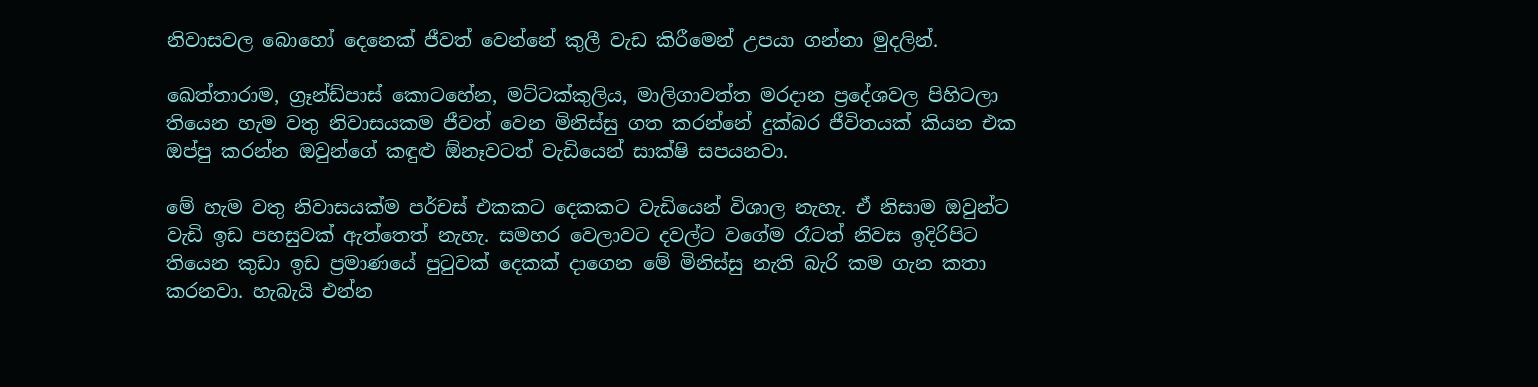නිවාසවල බොහෝ දෙනෙක් ජීවත් වෙන්නේ කුලී වැඩ කිරීමෙන් උපයා ගන්නා මුදලින්.

ඛෙත්තාරාම, ග්‍රෑන්ඩ්පාස් කොටහේන, මට්ටක්කුලිය, මාලිගාවත්ත මරදාන ප්‍රදේශවල පිහිටලා තියෙන හැම වතු නිවාසයකම ජීවත් වෙන මිනිස්සු ගත කරන්නේ දුක්බර ජීවිතයක් කියන එක ඔප්පු කරන්න ඔවුන්ගේ කඳුළු ඕනෑවටත් වැඩියෙන් සාක්ෂි සපයනවා.

මේ හැම වතු නිවාසයක්ම පර්චස් එකකට දෙකකට වැඩියෙන් විශාල නැහැ. ඒ නිසාම ඔවුන්ට වැඩි ඉඩ පහසුවක් ඇත්තෙත් නැහැ. සමහර වෙලාවට දවල්ට වගේම රෑටත් නිවස ඉදිරිපිට තියෙන කුඩා ඉඩ ප්‍රමාණයේ පුටුවක් දෙකක් දාගෙන මේ මිනිස්සු නැති බැරි කම ගැන කතා කරනවා. හැබැයි එන්න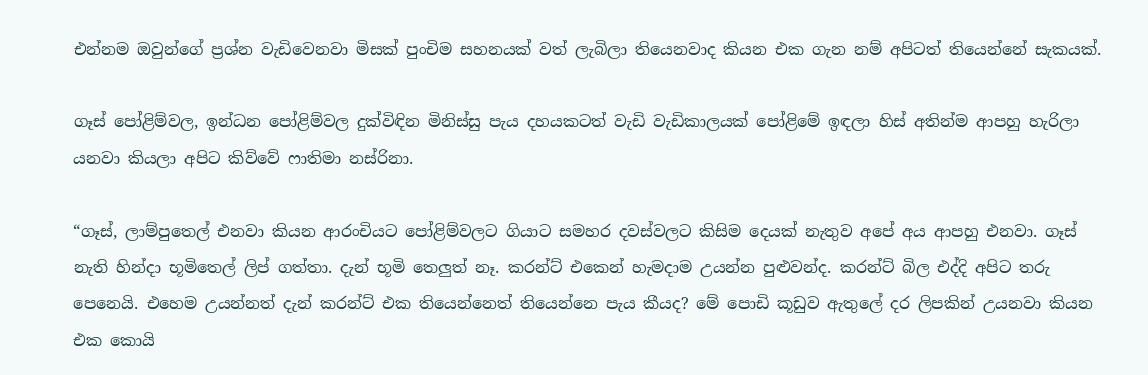එන්නම ඔවුන්ගේ ප්‍රශ්න වැඩිවෙනවා මිසක් පුංචිම සහනයක් වත් ලැබිලා තියෙනවාද කියන එක ගැන නම් අපිටත් තියෙන්නේ සැකයක්.

ගෑස් පෝළිම්වල, ඉන්ධන පෝළිම්වල දුක්විඳින මිනිස්සු පැය දහයකටත් වැඩි වැඩිකාලයක් පෝළිමේ ඉඳලා හිස් අතින්ම ආපහු හැරිලා යනවා කියලා අපිට කිව්වේ ෆාතිමා නස්රිනා.

“ගෑස්, ලාම්පුතෙල් එනවා කියන ආරංචියට පෝළිම්වලට ගියාට සමහර දවස්වලට කිසිම දෙයක් නැතුව අපේ අය ආපහු එනවා. ගෑස් නැති හින්දා භූමිතෙල් ලිප් ගත්තා. දැන් භූමි තෙලුත් නෑ. කරන්ට් එකෙන් හැමදාම උයන්න පුළුවන්ද. කරන්ට් බිල එද්දි අපිට තරු පෙනෙයි. එහෙම උයන්නත් දැන් කරන්ට් එක තියෙන්නෙත් තියෙන්නෙ පැය කීයද? මේ පොඩි කූඩුව ඇතුලේ දර ලිපකින් උයනවා කියන එක කොයි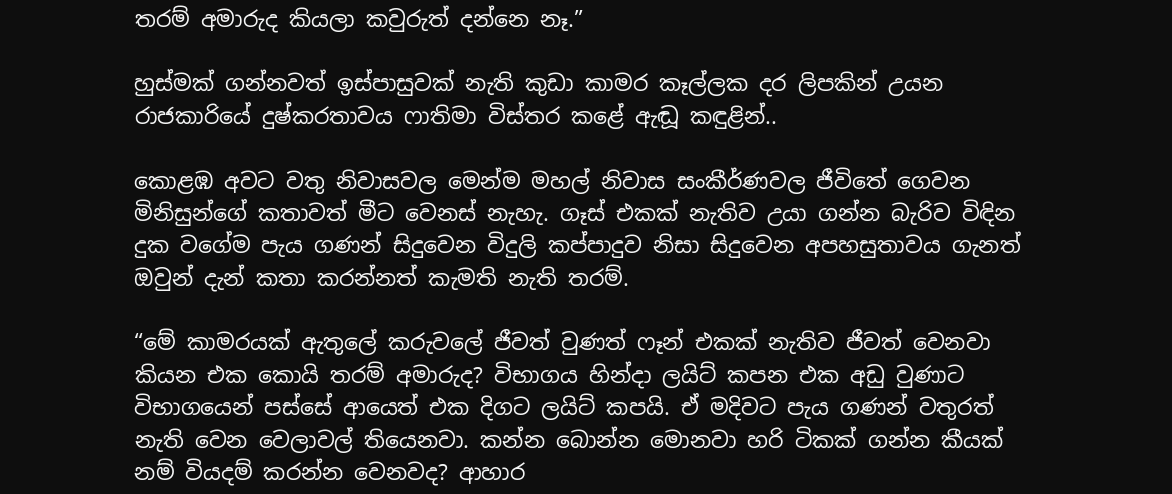තරම් අමාරුද කියලා කවුරුත් දන්නෙ නෑ.”

හුස්මක් ගන්නවත් ඉස්පාසුවක් නැති කුඩා කාමර කෑල්ලක දර ලිපකින් උයන රාජකාරියේ දුෂ්කරතාවය ෆාතිමා විස්තර කළේ ඇඬූ කඳුළින්..

කොළඹ අවට වතු නිවාසවල මෙන්ම මහල් නිවාස සංකීර්ණවල ජීවිතේ ගෙවන මිනිසුන්ගේ කතාවත් මීට වෙනස් නැහැ. ගෑස් එකක් නැතිව උයා ගන්න බැරිව විඳින දුක වගේම පැය ගණන් සිදුවෙන විදුලි කප්පාදුව නිසා සිදුවෙන අපහසුතාවය ගැනත් ඔවුන් දැන් කතා කරන්නත් කැමති නැති තරම්.

“මේ කාමරයක් ඇතුලේ කරුවලේ ජීවත් වුණත් ෆෑන් එකක් නැතිව ජීවත් වෙනවා කියන එක කොයි තරම් අමාරුද? විභාගය හින්දා ලයිට් කපන එක අඩු වුණාට විභාගයෙන් පස්සේ ආයෙත් එක දිගට ලයිට් කපයි. ඒ මදිවට පැය ගණන් වතුරත් නැති වෙන වෙලාවල් තියෙනවා. කන්න බොන්න මොනවා හරි ටිකක් ගන්න කීයක් නම් වියදම් කරන්න වෙනවද? ආහාර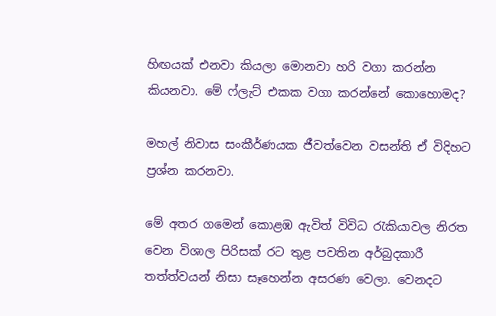හිඟයක් එනවා කියලා මොනවා හරි වගා කරන්න කියනවා. මේ ෆ්ලැට් එකක වගා කරන්නේ කොහොමද?

මහල් නිවාස සංකීර්ණයක ජීවත්වෙන වසන්ති ඒ විදිහට ප්‍රශ්න කරනවා.

මේ අතර ගමෙන් කොළඹ ඇවිත් විවිධ රැකියාවල නිරත වෙන විශාල පිරිසක් රට තුළ පවතින අර්බුදකාරී තත්ත්වයන් නිසා සෑහෙන්න අසරණ වෙලා. වෙනදට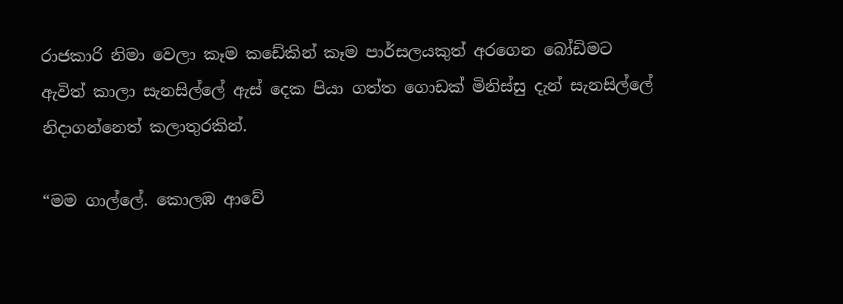රාජකාරි නිමා වෙලා කෑම කඩේකින් කෑම පාර්සලයකුත් අරගෙන බෝඩිමට ඇවිත් කාලා සැනසිල්ලේ ඇස් දෙක පියා ගත්ත ගොඩක් මිනිස්සු දැන් සැනසිල්ලේ නිදාගන්නෙත් කලාතුරකින්.

“මම ගාල්ලේ. කොලඹ ආවේ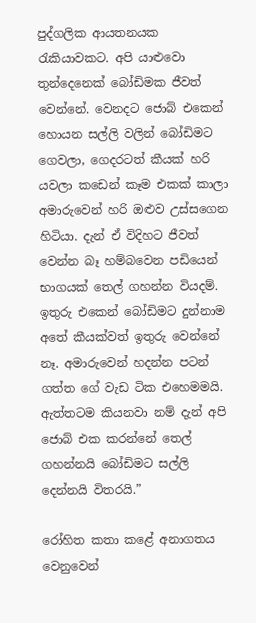පුද්ගලික ආයතනයක රැකියාවකට. අපි යාළුවො තුන්දෙනෙක් බෝඩිමක ජීවත් වෙන්නේ. වෙනදට ජොබ් එකෙන් හොයන සල්ලි වලින් බෝඩිමට ගෙවලා, ගෙදරටත් කීයක් හරි යවලා කඩෙන් කෑම එකක් කාලා අමාරුවෙන් හරි ඔළුව උස්සගෙන හිටියා. දැන් ඒ විදිහට ජීවත් වෙන්න බෑ හම්බවෙන පඩියෙන් භාගයක් තෙල් ගහන්න වියදම්. ඉතුරු එකෙන් බෝඩිමට දුන්නාම අතේ කීයක්වත් ඉතුරු වෙන්නේ නෑ. අමාරුවෙන් හදන්න පටන් ගත්ත ගේ වැඩ ටික එහෙමමයි. ඇත්තටම කියනවා නම් දැන් අපි ජොබ් එක කරන්නේ තෙල් ගහන්නයි බෝඩිමට සල්ලි දෙන්නයි විතරයි.”

රෝහිත කතා කළේ අනාගතය වෙනුවෙන්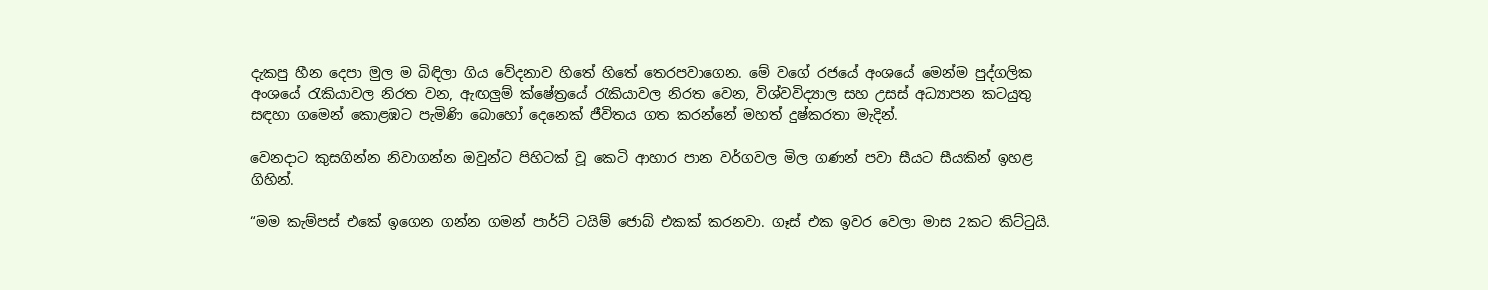දැකපු හීන දෙපා මුල ම බිඳිලා ගිය වේදනාව හිතේ හිතේ තෙරපවාගෙන. මේ වගේ රජයේ අංශයේ මෙන්ම පුද්ගලික අංශයේ රැකියාවල නිරත වන, ඇඟලුම් ක්ෂේත්‍රයේ රැකියාවල නිරත වෙන, විශ්වවිද්‍යාල සහ උසස් අධ්‍යාපන කටයුතු සඳහා ගමෙන් කොළඹට පැමිණි බොහෝ දෙනෙක් ජීවිතය ගත කරන්නේ මහත් දුෂ්කරතා මැදින්.

වෙනදාට කුසගින්න නිවාගන්න ඔවුන්ට පිහිටක් වූ කෙටි ආහාර පාන වර්ගවල මිල ගණන් පවා සීයට සීයකින් ඉහළ ගිහින්.

“මම කැම්පස් එකේ ඉගෙන ගන්න ගමන් පාර්ට් ටයිම් ජොබ් එකක් කරනවා. ගෑස් එක ඉවර වෙලා මාස 2කට කිට්ටුයි.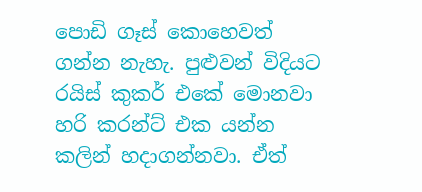පොඩි ගෑස් කොහෙවත් ගන්න නැහැ. පුළුවන් විදියට රයිස් කුකර් එකේ මොනවා හරි කරන්ට් එක යන්න කලින් හදාගන්නවා. ඒත්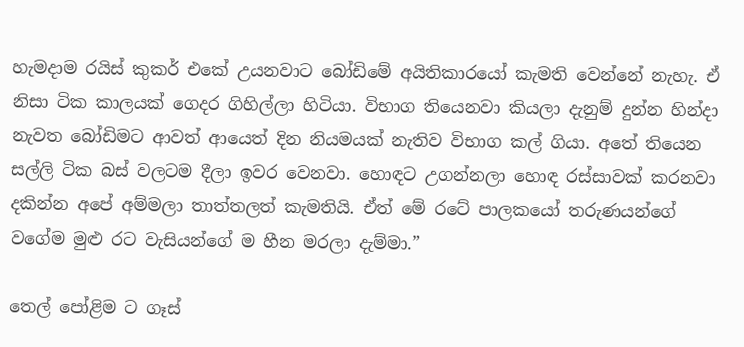හැමදාම රයිස් කුකර් එකේ උයනවාට බෝඩිමේ අයිතිකාරයෝ කැමති වෙන්නේ නැහැ. ඒ නිසා ටික කාලයක් ගෙදර ගිහිල්ලා හිටියා. විභාග තියෙනවා කියලා දැනුම් දුන්න හින්දා නැවත බෝඩිමට ආවත් ආයෙත් දින නියමයක් නැතිව විභාග කල් ගියා. අතේ තියෙන සල්ලි ටික බස් වලටම දීලා ඉවර වෙනවා. හොඳට උගන්නලා හොඳ රස්සාවක් කරනවා දකින්න අපේ අම්මලා තාත්තලත් කැමතියි. ඒත් මේ රටේ පාලකයෝ තරුණයන්ගේ වගේම මුළු රට වැසියන්ගේ ම හීන මරලා දැම්මා.”

තෙල් පෝළිම ට ගෑස්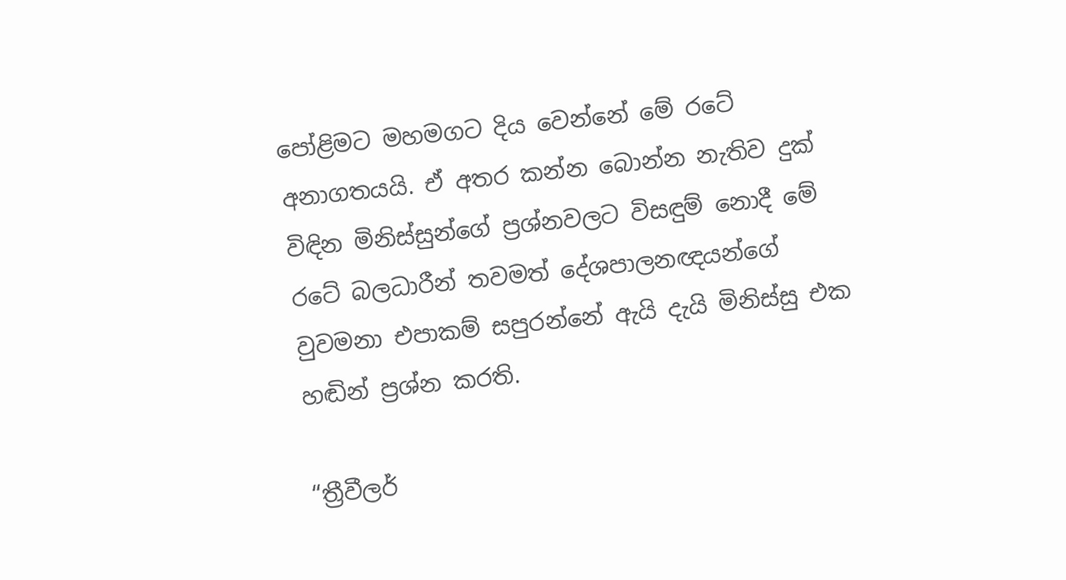පෝළිමට මහමගට දිය වෙන්නේ මේ රටේ අනාගතයයි. ඒ අතර කන්න බොන්න නැතිව දුක් විඳින මිනිස්සුන්ගේ ප්‍රශ්නවලට විසඳුම් නොදී මේ රටේ බලධාරීන් තවමත් දේශපාලනඥයන්ගේ වුවමනා එපාකම් සපුරන්නේ ඇයි දැයි මිනිස්සු එක හඬින් ප්‍රශ්න කරති.

“ත්‍රීවීලර්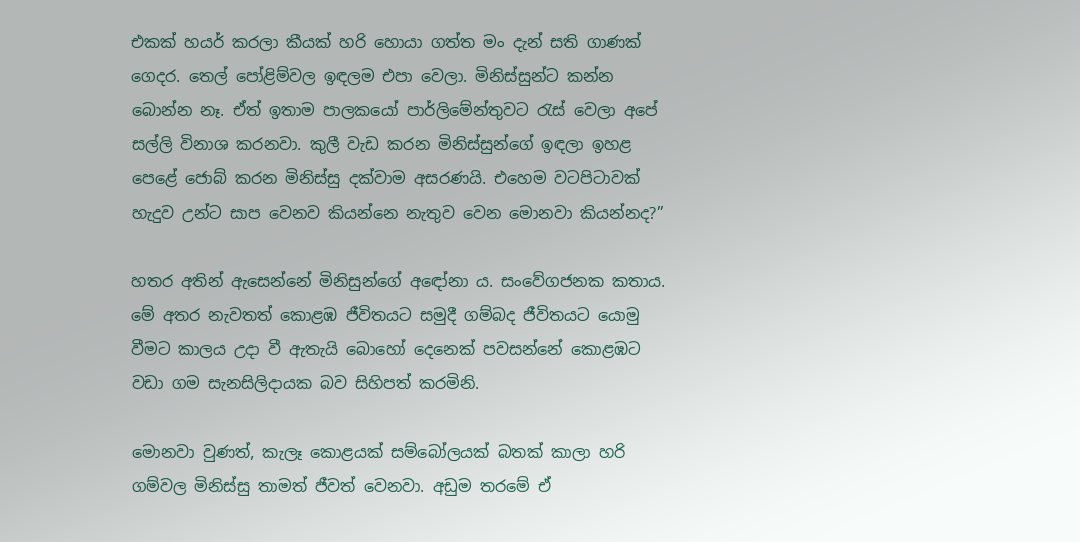එකක් හයර් කරලා කීයක් හරි හොයා ගත්ත මං දැන් සති ගාණක් ගෙදර. තෙල් පෝළිම්වල ඉඳලම එපා වෙලා. මිනිස්සුන්ට කන්න බොන්න නෑ. ඒත් ඉතාම පාලකයෝ පාර්ලිමේන්තුවට රැස් වෙලා අපේ සල්ලි විනාශ කරනවා. කුලී වැඩ කරන මිනිස්සුන්ගේ ඉඳලා ඉහළ පෙළේ ජොබ් කරන මිනිස්සු දක්වාම අසරණයි. එහෙම වටපිටාවක් හැදුව උන්ට සාප වෙනව කියන්නෙ නැතුව වෙන මොනවා කියන්නද?”

හතර අතින් ඇසෙන්නේ මිනිසුන්ගේ අඳෝනා ය. සංවේගජනක කතාය. මේ අතර නැවතත් කොළඹ ජීවිතයට සමුදී ගම්බද ජීවිතයට යොමු වීමට කාලය උදා වී ඇතැයි බොහෝ දෙනෙක් පවසන්නේ කොළඹට වඩා ගම සැනසිලිදායක බව සිහිපත් කරමිනි.

මොනවා වුණත්, කැලෑ කොළයක් සම්බෝලයක් බතක් කාලා හරි ගම්වල මිනිස්සු තාමත් ජීවත් වෙනවා. අඩුම තරමේ ඒ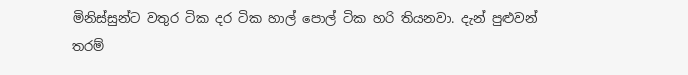මිනිස්සුන්ට වතුර ටික දර ටික හාල් පොල් ටික හරි තියනවා. දැන් පුළුවන් තරම්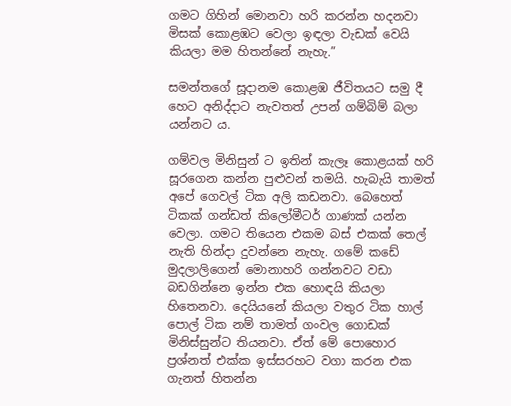ගමට ගිහින් මොනවා හරි කරන්න හදනවා මිසක් කොළඹට වෙලා ඉඳලා වැඩක් වෙයි කියලා මම හිතන්නේ නැහැ.”

සමන්තගේ සූදානම කොළඹ ජීවිතයට සමු දී හෙට අනිද්දාට නැවතත් උපන් ගම්බිම් බලා යන්නට ය.

ගම්වල මිනිසුන් ට ඉතින් කැලෑ කොළයක් හරි සූරගෙන කන්න පුළුවන් තමයි. හැබැයි තාමත් අපේ ගෙවල් ටික අලි කඩනවා. බෙහෙත් ටිකක් ගන්ඩත් කිලෝමීටර් ගාණක් යන්න වෙලා. ගමට තියෙන එකම බස් එකක් තෙල් නැති හින්දා දුවන්නෙ නැහැ. ගමේ කඩේ මුදලාලිගෙන් මොනාහරි ගන්නවට වඩා බඩගින්නෙ ඉන්න එක හොඳයි කියලා හිතෙනවා. දෙයියනේ කියලා වතුර ටික හාල් පොල් ටික නම් තාමත් ගංවල ගොඩක් මිනිස්සුන්ට තියනවා. ඒත් මේ පොහොර ප්‍රශ්නත් එක්ක ඉස්සරහට වගා කරන එක ගැනත් හිතන්න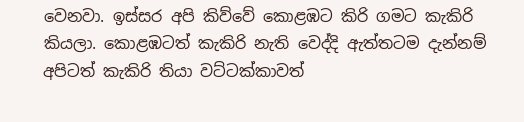වෙනවා. ඉස්සර අපි කිව්වේ කොළඹට කිරි ගමට කැකිරි කියලා. කොළඹටත් කැකිරි නැති වෙද්දි ඇත්තටම දැන්නම් අපිටත් කැකිරි තියා වට්ටක්කාවත්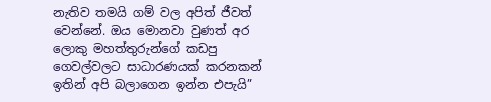නැතිව තමයි ගම් වල අපිත් ජීවත් වෙන්නේ. ඔය මොනවා වුණත් අර ලොකු මහත්තුරුන්ගේ කඩපු ගෙවල්වලට සාධාරණයක් කරනකන් ඉතින් අපි බලාගෙන ඉන්න එපැයි”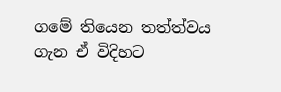ගමේ තියෙන තත්ත්වය ගැන ඒ විදිහට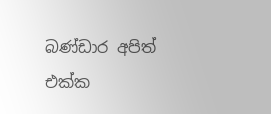බණ්ඩාර අපිත් එක්ක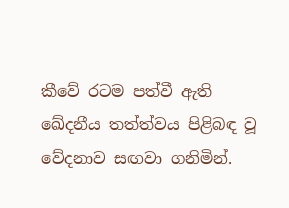කීවේ රටම පත්වී ඇති ඛේදනීය තත්ත්වය පිළිබඳ වූ වේදනාව සඟවා ගනිමින්.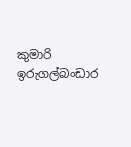කුමාරි ඉරුගල්බංඩාර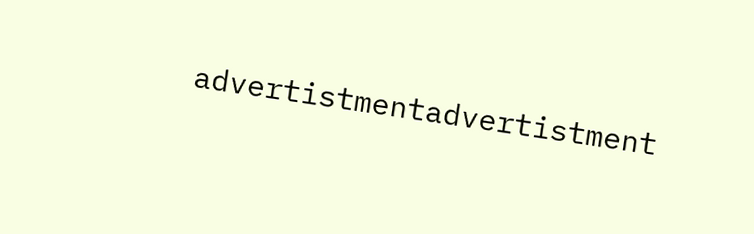advertistmentadvertistment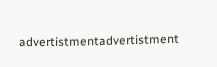advertistmentadvertistment